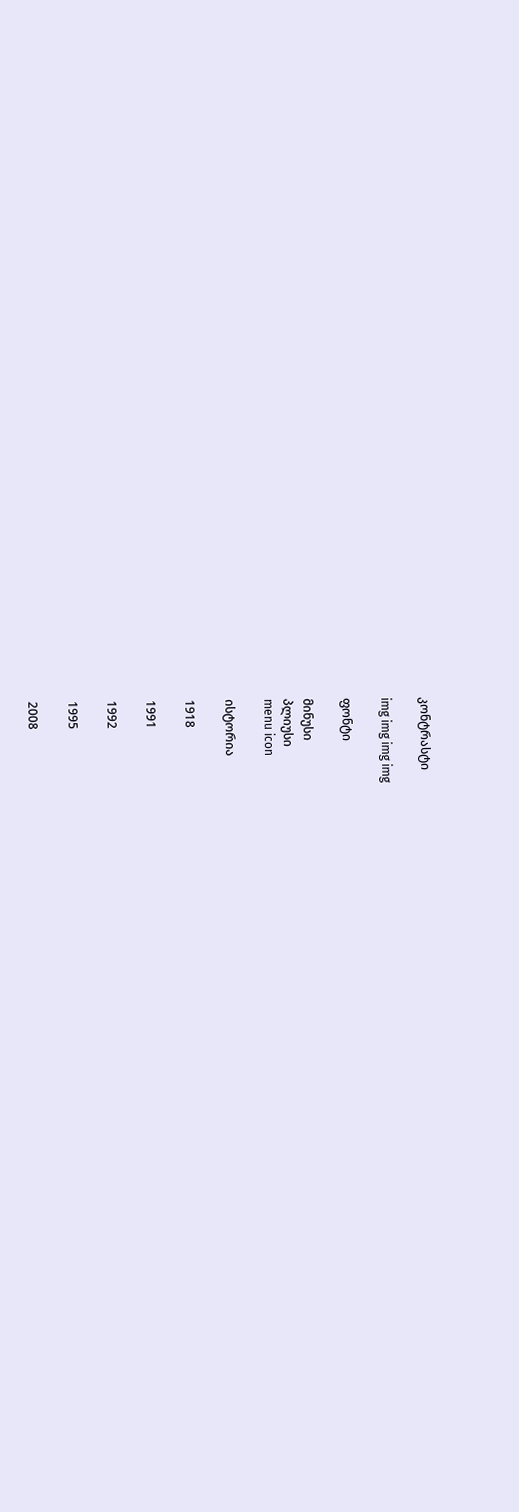კონტრასტი

img img img img

ფონტი

მინუსი
პლიუსი
menu icon

ისტორია

1918

1991

1992

1995

2008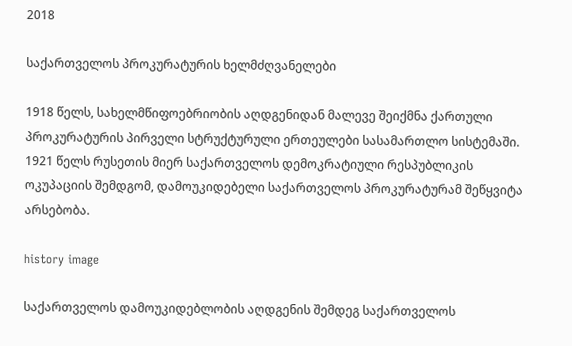2018

საქართველოს პროკურატურის ხელმძღვანელები

1918 წელს, სახელმწიფოებრიობის აღდგენიდან მალევე შეიქმნა ქართული პროკურატურის პირველი სტრუქტურული ერთეულები სასამართლო სისტემაში. 1921 წელს რუსეთის მიერ საქართველოს დემოკრატიული რესპუბლიკის ოკუპაციის შემდგომ, დამოუკიდებელი საქართველოს პროკურატურამ შეწყვიტა არსებობა.

history image

საქართველოს დამოუკიდებლობის აღდგენის შემდეგ საქართველოს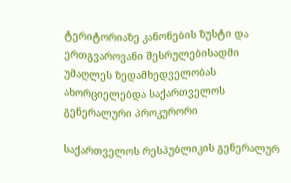ტერიტორიაზე კანონების ზუსტი და ერთგვაროვანი შესრულებისადმი უმაღლეს ზედამხედველობას ახორციელებდა საქართველოს გენერალური პროკურორი

საქართველოს რესპუბლიკის გენერალურ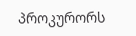პროკურორს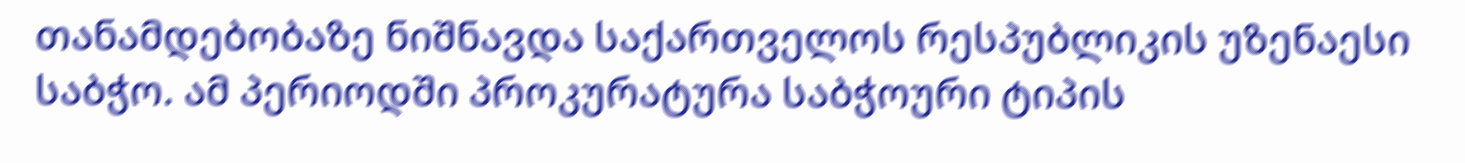თანამდებობაზე ნიშნავდა საქართველოს რესპუბლიკის უზენაესი საბჭო. ამ პერიოდში პროკურატურა საბჭოური ტიპის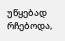უწყებად რჩებოდა,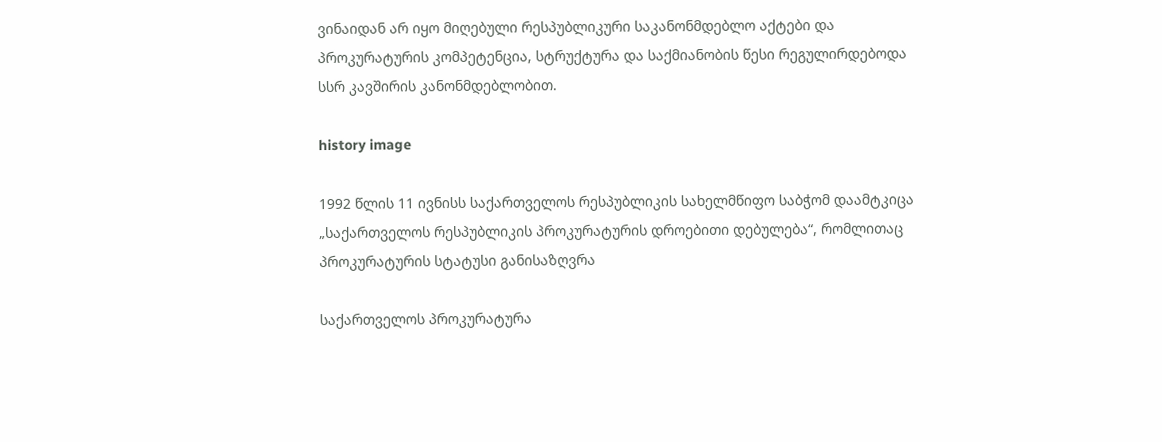ვინაიდან არ იყო მიღებული რესპუბლიკური საკანონმდებლო აქტები და პროკურატურის კომპეტენცია, სტრუქტურა და საქმიანობის წესი რეგულირდებოდა სსრ კავშირის კანონმდებლობით.

history image

1992 წლის 11 ივნისს საქართველოს რესპუბლიკის სახელმწიფო საბჭომ დაამტკიცა „საქართველოს რესპუბლიკის პროკურატურის დროებითი დებულება“, რომლითაც პროკურატურის სტატუსი განისაზღვრა

საქართველოს პროკურატურა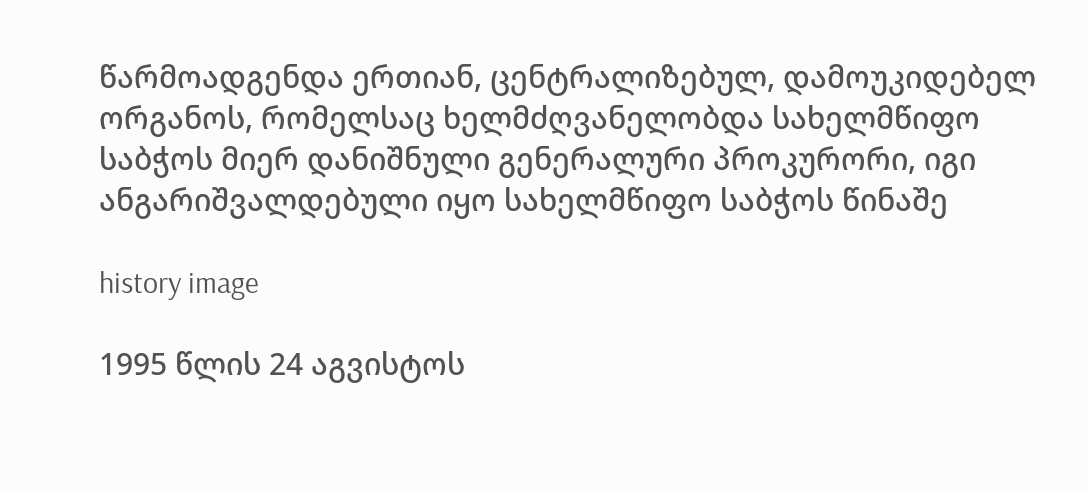წარმოადგენდა ერთიან, ცენტრალიზებულ, დამოუკიდებელ ორგანოს, რომელსაც ხელმძღვანელობდა სახელმწიფო საბჭოს მიერ დანიშნული გენერალური პროკურორი, იგი ანგარიშვალდებული იყო სახელმწიფო საბჭოს წინაშე

history image

1995 წლის 24 აგვისტოს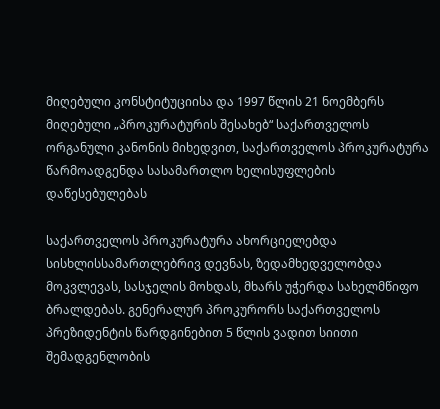მიღებული კონსტიტუციისა და 1997 წლის 21 ნოემბერს მიღებული „პროკურატურის შესახებ“ საქართველოს ორგანული კანონის მიხედვით, საქართველოს პროკურატურა წარმოადგენდა სასამართლო ხელისუფლების დაწესებულებას

საქართველოს პროკურატურა ახორციელებდა სისხლისსამართლებრივ დევნას, ზედამხედველობდა მოკვლევას, სასჯელის მოხდას, მხარს უჭერდა სახელმწიფო ბრალდებას. გენერალურ პროკურორს საქართველოს პრეზიდენტის წარდგინებით 5 წლის ვადით სიითი შემადგენლობის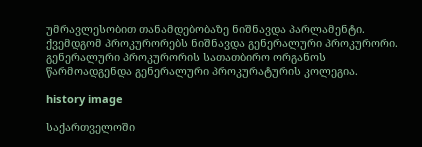უმრავლესობით თანამდებობაზე ნიშნავდა პარლამენტი. ქვემდგომ პროკურორებს ნიშნავდა გენერალური პროკურორი. გენერალური პროკურორის სათათბირო ორგანოს წარმოადგენდა გენერალური პროკურატურის კოლეგია.

history image

საქართველოში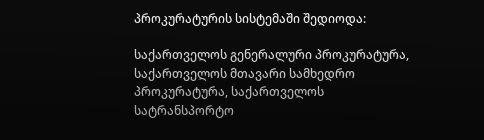პროკურატურის სისტემაში შედიოდა:

საქართველოს გენერალური პროკურატურა, საქართველოს მთავარი სამხედრო პროკურატურა, საქართველოს სატრანსპორტო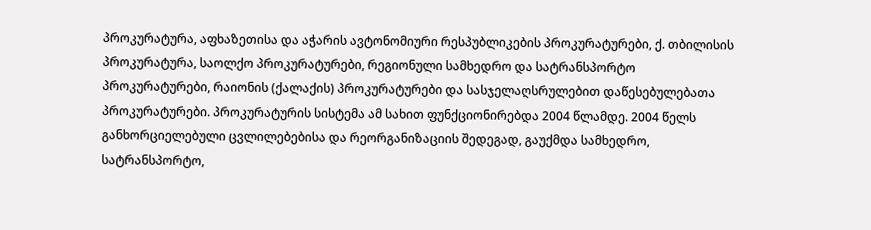პროკურატურა, აფხაზეთისა და აჭარის ავტონომიური რესპუბლიკების პროკურატურები, ქ. თბილისის პროკურატურა, საოლქო პროკურატურები, რეგიონული სამხედრო და სატრანსპორტო პროკურატურები, რაიონის (ქალაქის) პროკურატურები და სასჯელაღსრულებით დაწესებულებათა პროკურატურები. პროკურატურის სისტემა ამ სახით ფუნქციონირებდა 2004 წლამდე. 2004 წელს განხორციელებული ცვლილებებისა და რეორგანიზაციის შედეგად, გაუქმდა სამხედრო, სატრანსპორტო,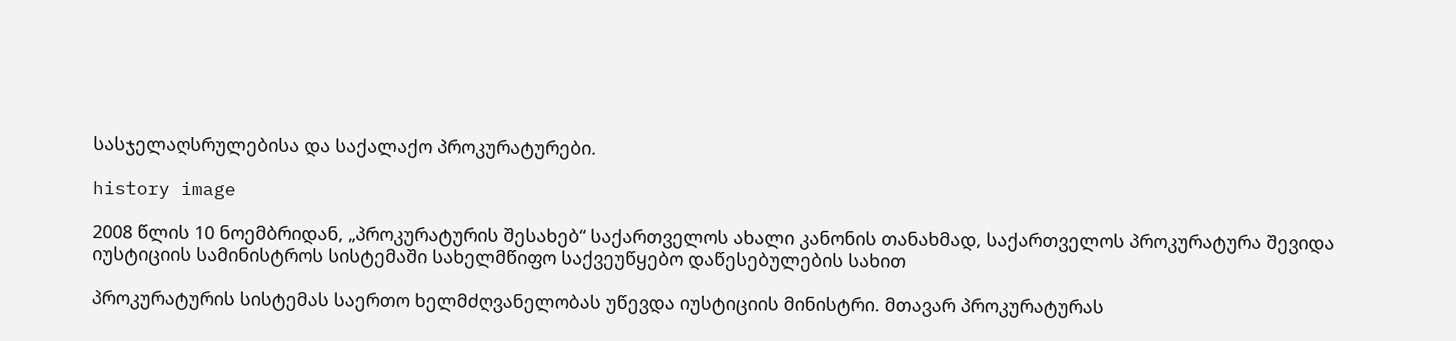სასჯელაღსრულებისა და საქალაქო პროკურატურები.

history image

2008 წლის 10 ნოემბრიდან, „პროკურატურის შესახებ“ საქართველოს ახალი კანონის თანახმად, საქართველოს პროკურატურა შევიდა იუსტიციის სამინისტროს სისტემაში სახელმწიფო საქვეუწყებო დაწესებულების სახით

პროკურატურის სისტემას საერთო ხელმძღვანელობას უწევდა იუსტიციის მინისტრი. მთავარ პროკურატურას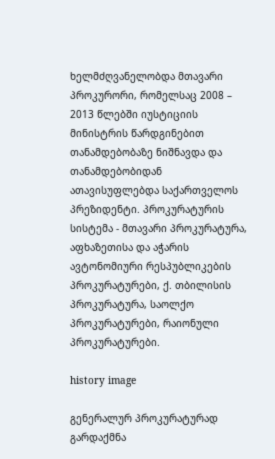ხელმძღვანელობდა მთავარი პროკურორი, რომელსაც 2008 – 2013 წლებში იუსტიციის მინისტრის წარდგინებით თანამდებობაზე ნიშნავდა და თანამდებობიდან ათავისუფლებდა საქართველოს პრეზიდენტი. პროკურატურის სისტემა - მთავარი პროკურატურა, აფხაზეთისა და აჭარის ავტონომიური რესპუბლიკების პროკურატურები, ქ. თბილისის პროკურატურა, საოლქო პროკურატურები, რაიონული პროკურატურები.

history image

გენერალურ პროკურატურად გარდაქმნა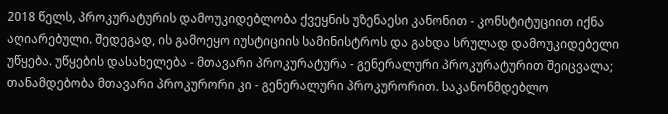2018 წელს, პროკურატურის დამოუკიდებლობა ქვეყნის უზენაესი კანონით - კონსტიტუციით იქნა აღიარებული. შედეგად, ის გამოეყო იუსტიციის სამინისტროს და გახდა სრულად დამოუკიდებელი უწყება. უწყების დასახელება - მთავარი პროკურატურა - გენერალური პროკურატურით შეიცვალა; თანამდებობა მთავარი პროკურორი კი - გენერალური პროკურორით. საკანონმდებლო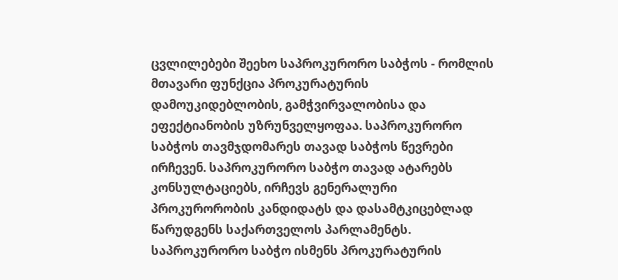ცვლილებები შეეხო საპროკურორო საბჭოს - რომლის მთავარი ფუნქცია პროკურატურის დამოუკიდებლობის, გამჭვირვალობისა და ეფექტიანობის უზრუნველყოფაა. საპროკურორო საბჭოს თავმჯდომარეს თავად საბჭოს წევრები ირჩევენ. საპროკურორო საბჭო თავად ატარებს კონსულტაციებს, ირჩევს გენერალური პროკურორობის კანდიდატს და დასამტკიცებლად წარუდგენს საქართველოს პარლამენტს. საპროკურორო საბჭო ისმენს პროკურატურის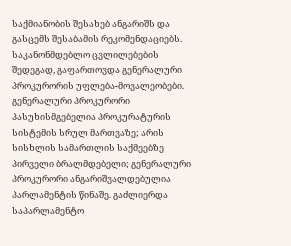საქმიანობის შესახებ ანგარიშს და გასცემს შესაბამის რეკომენდაციებს. საკანონმდებლო ცვლილებების შედეგად, გაფართოვდა გენერალური პროკურორის უფლება-მოვალეობები. გენერალური პროკურორი პასუხისმგებელია პროკურატურის სისტემის სრულ მართვაზე; არის სისხლის სამართლის საქმეებზე პირველი ბრალმდებელი; გენერალური პროკურორი ანგარიშვალდებულია პარლამენტის წინაშე. გაძლიერდა საპარლამენტო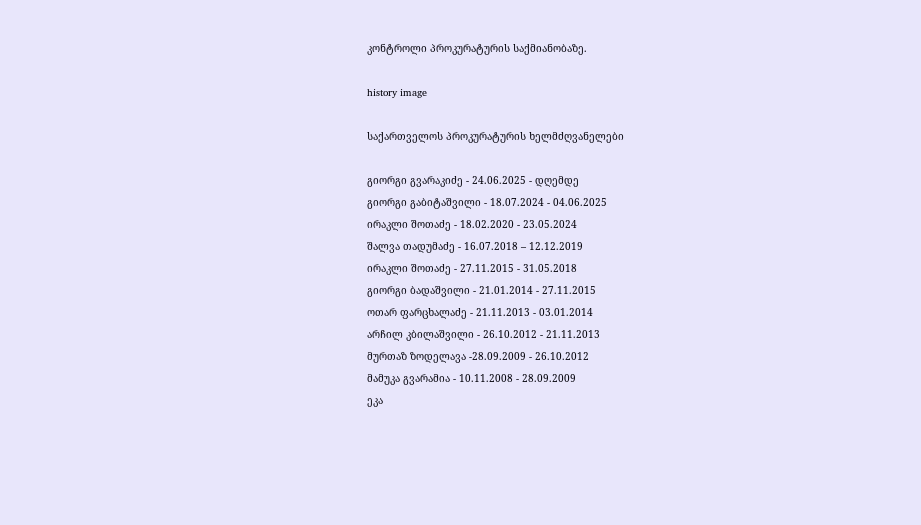კონტროლი პროკურატურის საქმიანობაზე.

history image

საქართველოს პროკურატურის ხელმძღვანელები

გიორგი გვარაკიძე - 24.06.2025 - დღემდე
გიორგი გაბიტაშვილი - 18.07.2024 - 04.06.2025
ირაკლი შოთაძე - 18.02.2020 - 23.05.2024
შალვა თადუმაძე - 16.07.2018 – 12.12.2019
ირაკლი შოთაძე - 27.11.2015 - 31.05.2018
გიორგი ბადაშვილი - 21.01.2014 - 27.11.2015
ოთარ ფარცხალაძე - 21.11.2013 - 03.01.2014
არჩილ კბილაშვილი - 26.10.2012 - 21.11.2013
მურთაზ ზოდელავა -28.09.2009 - 26.10.2012
მამუკა გვარამია - 10.11.2008 - 28.09.2009
ეკა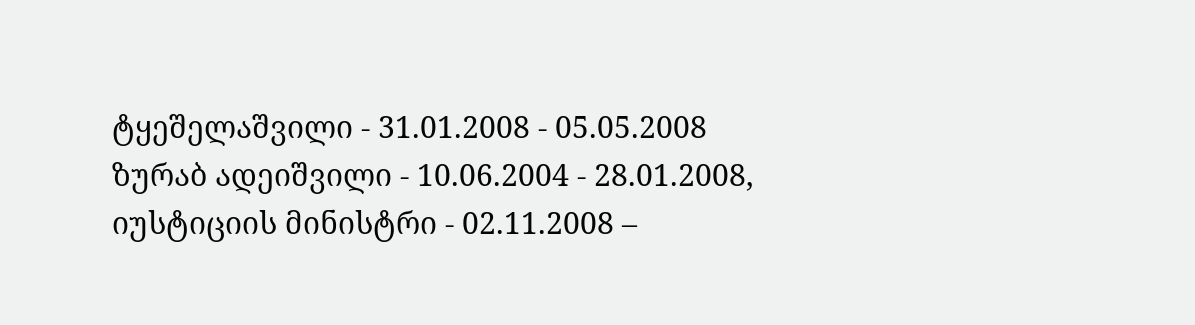ტყეშელაშვილი - 31.01.2008 - 05.05.2008
ზურაბ ადეიშვილი - 10.06.2004 - 28.01.2008, იუსტიციის მინისტრი - 02.11.2008 –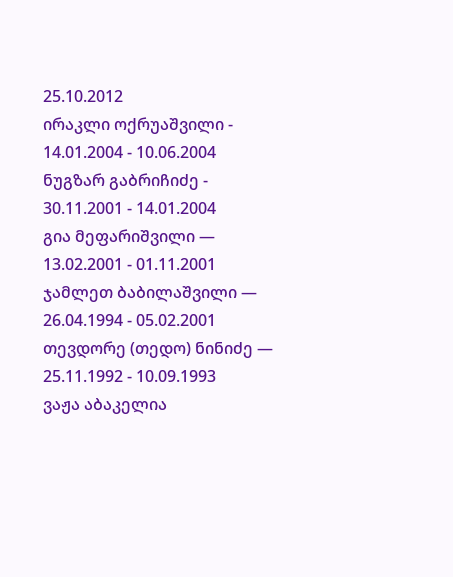25.10.2012
ირაკლი ოქრუაშვილი - 14.01.2004 - 10.06.2004
ნუგზარ გაბრიჩიძე - 30.11.2001 - 14.01.2004
გია მეფარიშვილი — 13.02.2001 - 01.11.2001
ჯამლეთ ბაბილაშვილი — 26.04.1994 - 05.02.2001
თევდორე (თედო) ნინიძე — 25.11.1992 - 10.09.1993
ვაჟა აბაკელია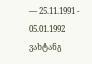— 25.11.1991 - 05.01.1992
ვახტანგ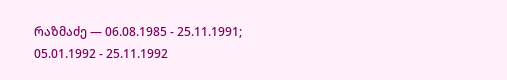რაზმაძე — 06.08.1985 - 25.11.1991; 05.01.1992 - 25.11.1992